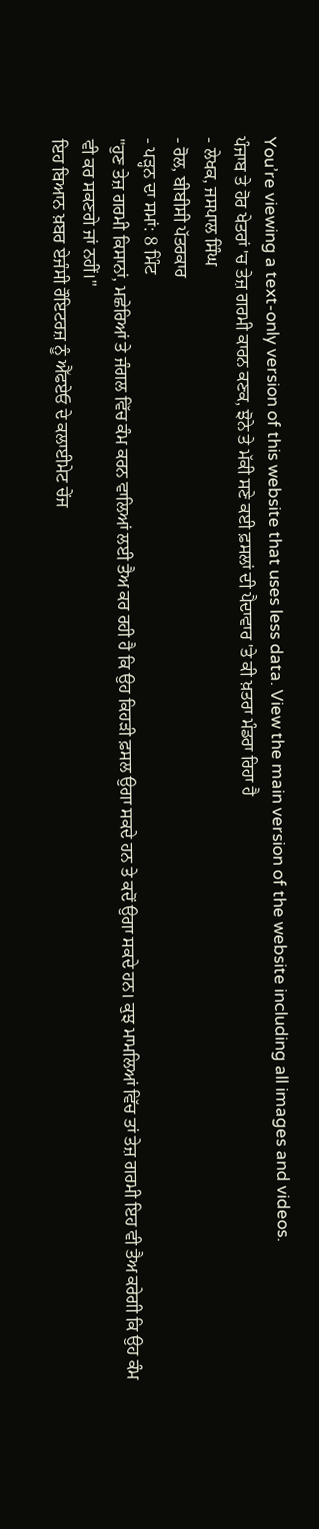You’re viewing a text-only version of this website that uses less data. View the main version of the website including all images and videos.
ਪੰਜਾਬ ਤੇ ਹੋਰ ਖੇਤਰਾਂ 'ਚ ਤੇਜ਼ ਗਰਮੀ ਕਾਰਨ ਕਣਕ, ਝੋਨੇ ਤੇ ਮੱਕੀ ਸਣੇ ਕਈ ਫ਼ਸਲਾਂ ਦੀ ਪੈਦਾਵਾਰ 'ਤੇ ਕੀ ਖ਼ਤਰਾ ਮੰਡਰਾ ਰਿਹਾ ਹੈ
- ਲੇਖਕ, ਜਸਪਾਲ ਸਿੰਘ
- ਰੋਲ, ਬੀਬੀਸੀ ਪੱਤਰਕਾਰ
- ਪੜ੍ਹਨ ਦਾ ਸਮਾਂ: 8 ਮਿੰਟ
"ਹੁਣ ਤੇਜ਼ ਗਰਮੀ ਕਿਸਾਨਾਂ, ਮਛੇਰਿਆਂ ਤੇ ਜੰਗਲ ਵਿੱਚ ਕੰਮ ਕਰਨ ਵਾਲਿਆਂ ਲਈ ਤੈਅ ਕਰ ਰਹੀ ਹੈ ਕਿ ਉਹ ਕਿਹੜੀ ਫ਼ਸਲ ਉਗਾ ਸਕਦੇ ਹਨ ਤੇ ਕਦੋਂ ਉਗਾ ਸਕਦੇ ਹਨ। ਕੁਝ ਮਾਮਲਿਆਂ ਵਿੱਚ ਤਾਂ ਤੇਜ਼ ਗਰਮੀ ਇਹ ਵੀ ਤੈਅ ਕਰੇਗੀ ਕਿ ਉਹ ਕੰਮ ਵੀ ਕਰ ਸਕਣਗੇ ਜਾਂ ਨਹੀਂ।"
ਇਹ ਬਿਆਨ ਖ਼ਬਰ ਏਜੰਸੀ ਰੌਇਟਰਜ਼ ਨੂੰ ਐੱਫਏਓ ਦੇ ਕਲਾਈਮੇਟ ਚੇਂਜ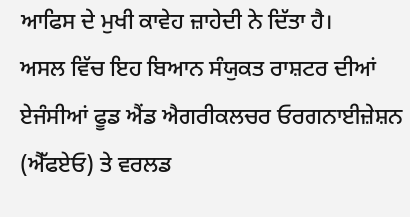ਆਫਿਸ ਦੇ ਮੁਖੀ ਕਾਵੇਹ ਜ਼ਾਹੇਦੀ ਨੇ ਦਿੱਤਾ ਹੈ।
ਅਸਲ ਵਿੱਚ ਇਹ ਬਿਆਨ ਸੰਯੁਕਤ ਰਾਸ਼ਟਰ ਦੀਆਂ ਏਜੰਸੀਆਂ ਫੂਡ ਐਂਡ ਐਗਰੀਕਲਚਰ ਓਰਗਨਾਈਜ਼ੇਸ਼ਨ (ਐੱਫਏਓ) ਤੇ ਵਰਲਡ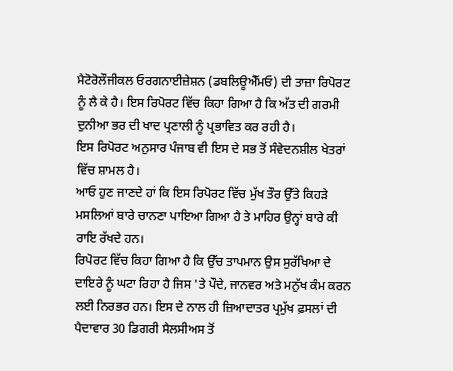ਮੈਟੋਰੋਲੌਜੀਕਲ ਓਰਗਨਾਈਜ਼ੇਸ਼ਨ (ਡਬਲਿਊਐੱਮਓ) ਦੀ ਤਾਜ਼ਾ ਰਿਪੋਰਟ ਨੂੰ ਲੈ ਕੇ ਹੈ। ਇਸ ਰਿਪੋਰਟ ਵਿੱਚ ਕਿਹਾ ਗਿਆ ਹੈ ਕਿ ਅੱਤ ਦੀ ਗਰਮੀ ਦੁਨੀਆ ਭਰ ਦੀ ਖਾਦ ਪ੍ਰਣਾਲੀ ਨੂੰ ਪ੍ਰਭਾਵਿਤ ਕਰ ਰਹੀ ਹੈ।
ਇਸ ਰਿਪੋਰਟ ਅਨੁਸਾਰ ਪੰਜਾਬ ਵੀ ਇਸ ਦੇ ਸਭ ਤੋਂ ਸੰਵੇਦਨਸ਼ੀਲ ਖੇਤਰਾਂ ਵਿੱਚ ਸ਼ਾਮਲ ਹੈ।
ਆਓ ਹੁਣ ਜਾਣਦੇ ਹਾਂ ਕਿ ਇਸ ਰਿਪੋਰਟ ਵਿੱਚ ਮੁੱਖ ਤੌਰ ਉੱਤੇ ਕਿਹੜੇ ਮਸਲਿਆਂ ਬਾਰੇ ਚਾਨਣਾ ਪਾਇਆ ਗਿਆ ਹੈ ਤੇ ਮਾਹਿਰ ਉਨ੍ਹਾਂ ਬਾਰੇ ਕੀ ਰਾਇ ਰੱਖਦੇ ਹਨ।
ਰਿਪੋਰਟ ਵਿੱਚ ਕਿਹਾ ਗਿਆ ਹੈ ਕਿ ਉੱਚ ਤਾਪਮਾਨ ਉਸ ਸੁਰੱਖਿਆ ਦੇ ਦਾਇਰੇ ਨੂੰ ਘਟਾ ਰਿਹਾ ਹੈ ਜਿਸ 'ਤੇ ਪੌਦੇ, ਜਾਨਵਰ ਅਤੇ ਮਨੁੱਖ ਕੰਮ ਕਰਨ ਲਈ ਨਿਰਭਰ ਹਨ। ਇਸ ਦੇ ਨਾਲ ਹੀ ਜ਼ਿਆਦਾਤਰ ਪ੍ਰਮੁੱਖ ਫ਼ਸਲਾਂ ਦੀ ਪੈਦਾਵਾਰ 30 ਡਿਗਰੀ ਸੈਲਸੀਅਸ ਤੋਂ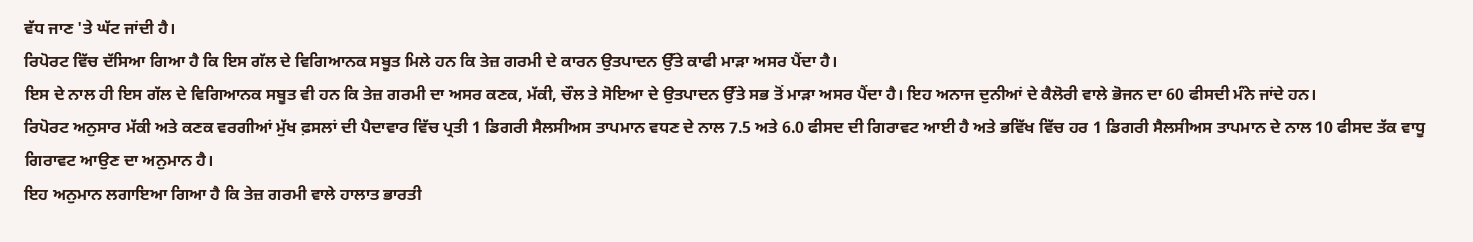ਵੱਧ ਜਾਣ 'ਤੇ ਘੱਟ ਜਾਂਦੀ ਹੈ।
ਰਿਪੋਰਟ ਵਿੱਚ ਦੱਸਿਆ ਗਿਆ ਹੈ ਕਿ ਇਸ ਗੱਲ ਦੇ ਵਿਗਿਆਨਕ ਸਬੂਤ ਮਿਲੇ ਹਨ ਕਿ ਤੇਜ਼ ਗਰਮੀ ਦੇ ਕਾਰਨ ਉਤਪਾਦਨ ਉੱਤੇ ਕਾਫੀ ਮਾੜਾ ਅਸਰ ਪੈਂਦਾ ਹੈ।
ਇਸ ਦੇ ਨਾਲ ਹੀ ਇਸ ਗੱਲ ਦੇ ਵਿਗਿਆਨਕ ਸਬੂਤ ਵੀ ਹਨ ਕਿ ਤੇਜ਼ ਗਰਮੀ ਦਾ ਅਸਰ ਕਣਕ, ਮੱਕੀ, ਚੌਲ ਤੇ ਸੋਇਆ ਦੇ ਉਤਪਾਦਨ ਉੱਤੇ ਸਭ ਤੋਂ ਮਾੜਾ ਅਸਰ ਪੈਂਦਾ ਹੈ। ਇਹ ਅਨਾਜ ਦੁਨੀਆਂ ਦੇ ਕੈਲੋਰੀ ਵਾਲੇ ਭੋਜਨ ਦਾ 60 ਫੀਸਦੀ ਮੰਨੇ ਜਾਂਦੇ ਹਨ।
ਰਿਪੋਰਟ ਅਨੁਸਾਰ ਮੱਕੀ ਅਤੇ ਕਣਕ ਵਰਗੀਆਂ ਮੁੱਖ ਫ਼ਸਲਾਂ ਦੀ ਪੈਦਾਵਾਰ ਵਿੱਚ ਪ੍ਰਤੀ 1 ਡਿਗਰੀ ਸੈਲਸੀਅਸ ਤਾਪਮਾਨ ਵਧਣ ਦੇ ਨਾਲ 7.5 ਅਤੇ 6.0 ਫੀਸਦ ਦੀ ਗਿਰਾਵਟ ਆਈ ਹੈ ਅਤੇ ਭਵਿੱਖ ਵਿੱਚ ਹਰ 1 ਡਿਗਰੀ ਸੈਲਸੀਅਸ ਤਾਪਮਾਨ ਦੇ ਨਾਲ 10 ਫੀਸਦ ਤੱਕ ਵਾਧੂ ਗਿਰਾਵਟ ਆਉਣ ਦਾ ਅਨੁਮਾਨ ਹੈ।
ਇਹ ਅਨੁਮਾਨ ਲਗਾਇਆ ਗਿਆ ਹੈ ਕਿ ਤੇਜ਼ ਗਰਮੀ ਵਾਲੇ ਹਾਲਾਤ ਭਾਰਤੀ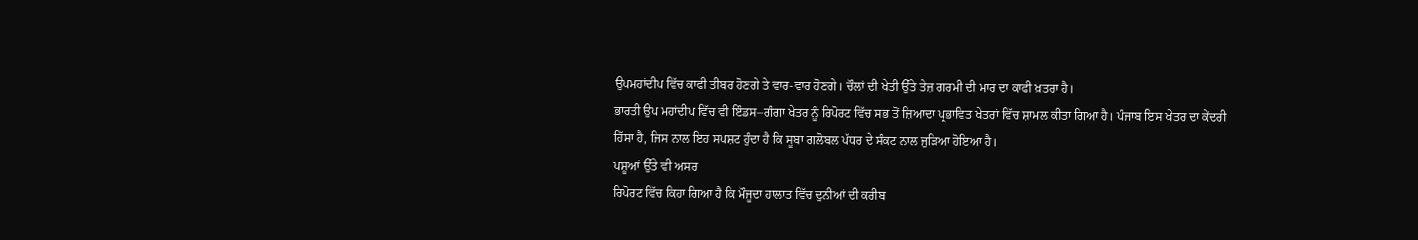ਉਪਮਹਾਂਦੀਪ ਵਿੱਚ ਕਾਫੀ ਤੀਬਰ ਹੋਣਗੇ ਤੇ ਵਾਰ-ਵਾਰ ਹੋਣਗੇ। ਚੌਲਾਂ ਦੀ ਖੇਤੀ ਉੱਤੇ ਤੇਜ਼ ਗਰਮੀ ਦੀ ਮਾਰ ਦਾ ਕਾਫੀ ਖ਼ਤਰਾ ਹੈ।
ਭਾਰਤੀ ਉਪ ਮਹਾਂਦੀਪ ਵਿੱਚ ਵੀ ਇੰਡਸ–ਗੰਗਾ ਖੇਤਰ ਨੂੰ ਰਿਪੋਰਟ ਵਿੱਚ ਸਭ ਤੋਂ ਜ਼ਿਆਦਾ ਪ੍ਰਭਾਵਿਤ ਖੇਤਰਾਂ ਵਿੱਚ ਸ਼ਾਮਲ ਕੀਤਾ ਗਿਆ ਹੈ। ਪੰਜਾਬ ਇਸ ਖੇਤਰ ਦਾ ਕੇਂਦਰੀ ਹਿੱਸਾ ਹੈ, ਜਿਸ ਨਾਲ ਇਹ ਸਪਸ਼ਟ ਹੁੰਦਾ ਹੈ ਕਿ ਸੂਬਾ ਗਲੋਬਲ ਪੱਧਰ ਦੇ ਸੰਕਟ ਨਾਲ ਜੁੜਿਆ ਹੋਇਆ ਹੈ।
ਪਸ਼ੂਆਂ ਉੱਤੇ ਵੀ ਅਸਰ
ਰਿਪੋਰਟ ਵਿੱਚ ਕਿਹਾ ਗਿਆ ਹੈ ਕਿ ਮੌਜੂਦਾ ਹਾਲਾਤ ਵਿੱਚ ਦੁਨੀਆਂ ਦੀ ਕਰੀਬ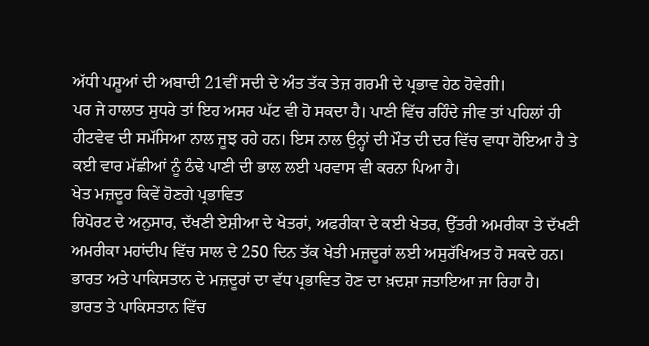ਅੱਧੀ ਪਸ਼ੂਆਂ ਦੀ ਅਬਾਦੀ 21ਵੀਂ ਸਦੀ ਦੇ ਅੰਤ ਤੱਕ ਤੇਜ਼ ਗਰਮੀ ਦੇ ਪ੍ਰਭਾਵ ਹੇਠ ਹੋਵੇਗੀ।
ਪਰ ਜੇ ਹਾਲਾਤ ਸੁਧਰੇ ਤਾਂ ਇਹ ਅਸਰ ਘੱਟ ਵੀ ਹੋ ਸਕਦਾ ਹੈ। ਪਾਣੀ ਵਿੱਚ ਰਹਿੰਦੇ ਜੀਵ ਤਾਂ ਪਹਿਲਾਂ ਹੀ ਹੀਟਵੇਵ ਦੀ ਸਮੱਸਿਆ ਨਾਲ ਜੂਝ ਰਹੇ ਹਨ। ਇਸ ਨਾਲ ਉਨ੍ਹਾਂ ਦੀ ਮੌਤ ਦੀ ਦਰ ਵਿੱਚ ਵਾਧਾ ਹੋਇਆ ਹੈ ਤੇ ਕਈ ਵਾਰ ਮੱਛੀਆਂ ਨੂੰ ਠੰਢੇ ਪਾਣੀ ਦੀ ਭਾਲ ਲਈ ਪਰਵਾਸ ਵੀ ਕਰਨਾ ਪਿਆ ਹੈ।
ਖੇਤ ਮਜ਼ਦੂਰ ਕਿਵੇਂ ਹੋਣਗੇ ਪ੍ਰਭਾਵਿਤ
ਰਿਪੋਰਟ ਦੇ ਅਨੁਸਾਰ, ਦੱਖਣੀ ਏਸ਼ੀਆ ਦੇ ਖੇਤਰਾਂ, ਅਫਰੀਕਾ ਦੇ ਕਈ ਖੇਤਰ, ਉੱਤਰੀ ਅਮਰੀਕਾ ਤੇ ਦੱਖਣੀ ਅਮਰੀਕਾ ਮਹਾਂਦੀਪ ਵਿੱਚ ਸਾਲ ਦੇ 250 ਦਿਨ ਤੱਕ ਖੇਤੀ ਮਜ਼ਦੂਰਾਂ ਲਈ ਅਸੁਰੱਖਿਅਤ ਹੋ ਸਕਦੇ ਹਨ। ਭਾਰਤ ਅਤੇ ਪਾਕਿਸਤਾਨ ਦੇ ਮਜ਼ਦੂਰਾਂ ਦਾ ਵੱਧ ਪ੍ਰਭਾਵਿਤ ਹੋਣ ਦਾ ਖ਼ਦਸ਼ਾ ਜਤਾਇਆ ਜਾ ਰਿਹਾ ਹੈ।
ਭਾਰਤ ਤੇ ਪਾਕਿਸਤਾਨ ਵਿੱਚ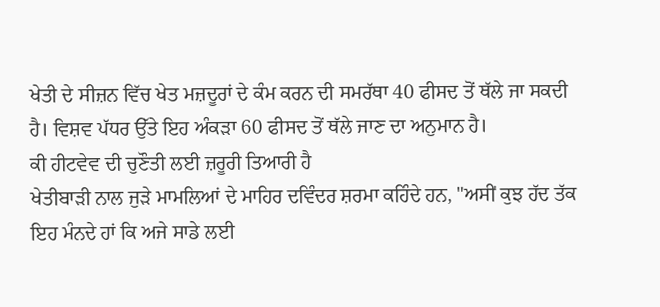ਖੇਤੀ ਦੇ ਸੀਜ਼ਨ ਵਿੱਚ ਖੇਤ ਮਜ਼ਦੂਰਾਂ ਦੇ ਕੰਮ ਕਰਨ ਦੀ ਸਮਰੱਥਾ 40 ਫੀਸਦ ਤੋਂ ਥੱਲੇ ਜਾ ਸਕਦੀ ਹੈ। ਵਿਸ਼ਵ ਪੱਧਰ ਉੱਤੇ ਇਹ ਅੰਕੜਾ 60 ਫੀਸਦ ਤੋਂ ਥੱਲੇ ਜਾਣ ਦਾ ਅਨੁਮਾਨ ਹੈ।
ਕੀ ਹੀਟਵੇਵ ਦੀ ਚੁਣੌਤੀ ਲਈ ਜ਼ਰੂਰੀ ਤਿਆਰੀ ਹੈ
ਖੇਤੀਬਾੜੀ ਨਾਲ ਜੁੜੇ ਮਾਮਲਿਆਂ ਦੇ ਮਾਹਿਰ ਦਵਿੰਦਰ ਸ਼ਰਮਾ ਕਹਿੰਦੇ ਹਨ, "ਅਸੀਂ ਕੁਝ ਹੱਦ ਤੱਕ ਇਹ ਮੰਨਦੇ ਹਾਂ ਕਿ ਅਜੇ ਸਾਡੇ ਲਈ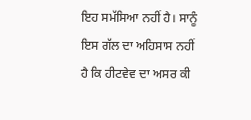ਇਹ ਸਮੱਸਿਆ ਨਹੀਂ ਹੈ। ਸਾਨੂੰ ਇਸ ਗੱਲ ਦਾ ਅਹਿਸਾਸ ਨਹੀਂ ਹੈ ਕਿ ਹੀਟਵੇਵ ਦਾ ਅਸਰ ਕੀ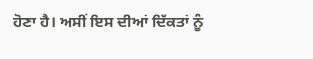ਹੋਣਾ ਹੈ। ਅਸੀਂ ਇਸ ਦੀਆਂ ਦਿੱਕਤਾਂ ਨੂੰ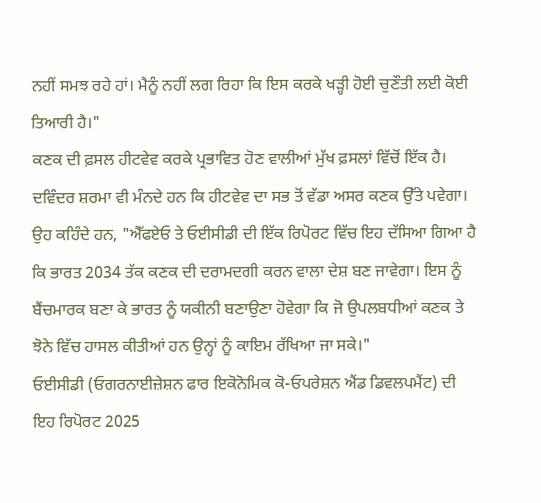ਨਹੀਂ ਸਮਝ ਰਹੇ ਹਾਂ। ਮੈਨੂੰ ਨਹੀਂ ਲਗ ਰਿਹਾ ਕਿ ਇਸ ਕਰਕੇ ਖੜ੍ਹੀ ਹੋਈ ਚੁਣੌਤੀ ਲਈ ਕੋਈ ਤਿਆਰੀ ਹੈ।"
ਕਣਕ ਦੀ ਫ਼ਸਲ ਹੀਟਵੇਵ ਕਰਕੇ ਪ੍ਰਭਾਵਿਤ ਹੋਣ ਵਾਲੀਆਂ ਮੁੱਖ ਫ਼ਸਲਾਂ ਵਿੱਚੋਂ ਇੱਕ ਹੈ। ਦਵਿੰਦਰ ਸ਼ਰਮਾ ਵੀ ਮੰਨਦੇ ਹਨ ਕਿ ਹੀਟਵੇਵ ਦਾ ਸਭ ਤੋਂ ਵੱਡਾ ਅਸਰ ਕਣਕ ਉੱਤੇ ਪਵੇਗਾ।
ਉਹ ਕਹਿੰਦੇ ਹਨ, "ਐੱਫਏਓ ਤੇ ਓਈਸੀਡੀ ਦੀ ਇੱਕ ਰਿਪੋਰਟ ਵਿੱਚ ਇਹ ਦੱਸਿਆ ਗਿਆ ਹੈ ਕਿ ਭਾਰਤ 2034 ਤੱਕ ਕਣਕ ਦੀ ਦਰਾਮਦਗੀ ਕਰਨ ਵਾਲਾ ਦੇਸ਼ ਬਣ ਜਾਵੇਗਾ। ਇਸ ਨੂੰ ਬੈਂਚਮਾਰਕ ਬਣਾ ਕੇ ਭਾਰਤ ਨੂੰ ਯਕੀਨੀ ਬਣਾਉਣਾ ਹੋਵੇਗਾ ਕਿ ਜੋ ਉਪਲਬਧੀਆਂ ਕਣਕ ਤੇ ਝੋਨੇ ਵਿੱਚ ਹਾਸਲ ਕੀਤੀਆਂ ਹਨ ਉਨ੍ਹਾਂ ਨੂੰ ਕਾਇਮ ਰੱਖਿਆ ਜਾ ਸਕੇ।"
ਓਈਸੀਡੀ (ਓਗਰਨਾਈਜ਼ੇਸ਼ਨ ਫਾਰ ਇਕੋਨੋਮਿਕ ਕੋ-ਓਪਰੇਸ਼ਨ ਐਂਡ ਡਿਵਲਪਮੈਂਟ) ਦੀ ਇਹ ਰਿਪੋਰਟ 2025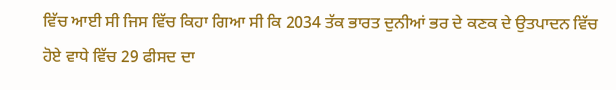ਵਿੱਚ ਆਈ ਸੀ ਜਿਸ ਵਿੱਚ ਕਿਹਾ ਗਿਆ ਸੀ ਕਿ 2034 ਤੱਕ ਭਾਰਤ ਦੁਨੀਆਂ ਭਰ ਦੇ ਕਣਕ ਦੇ ਉਤਪਾਦਨ ਵਿੱਚ ਹੋਏ ਵਾਧੇ ਵਿੱਚ 29 ਫੀਸਦ ਦਾ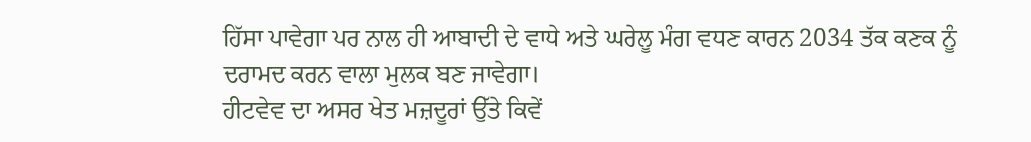ਹਿੱਸਾ ਪਾਵੇਗਾ ਪਰ ਨਾਲ ਹੀ ਆਬਾਦੀ ਦੇ ਵਾਧੇ ਅਤੇ ਘਰੇਲੂ ਮੰਗ ਵਧਣ ਕਾਰਨ 2034 ਤੱਕ ਕਣਕ ਨੂੰ ਦਰਾਮਦ ਕਰਨ ਵਾਲਾ ਮੁਲਕ ਬਣ ਜਾਵੇਗਾ।
ਹੀਟਵੇਵ ਦਾ ਅਸਰ ਖੇਤ ਮਜ਼ਦੂਰਾਂ ਉੱਤੇ ਕਿਵੇਂ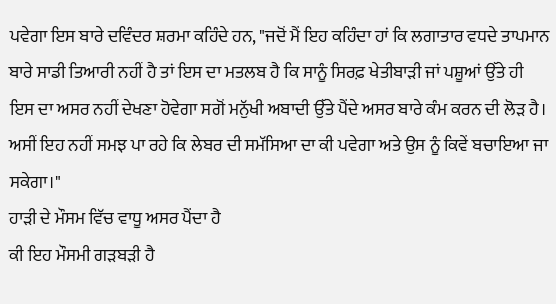ਪਵੇਗਾ ਇਸ ਬਾਰੇ ਦਵਿੰਦਰ ਸ਼ਰਮਾ ਕਹਿੰਦੇ ਹਨ, "ਜਦੋਂ ਮੈਂ ਇਹ ਕਹਿੰਦਾ ਹਾਂ ਕਿ ਲਗਾਤਾਰ ਵਧਦੇ ਤਾਪਮਾਨ ਬਾਰੇ ਸਾਡੀ ਤਿਆਰੀ ਨਹੀਂ ਹੈ ਤਾਂ ਇਸ ਦਾ ਮਤਲਬ ਹੈ ਕਿ ਸਾਨੂੰ ਸਿਰਫ਼ ਖੇਤੀਬਾੜੀ ਜਾਂ ਪਸ਼ੂਆਂ ਉੱਤੇ ਹੀ ਇਸ ਦਾ ਅਸਰ ਨਹੀਂ ਦੇਖਣਾ ਹੋਵੇਗਾ ਸਗੋਂ ਮਨੁੱਖੀ ਅਬਾਦੀ ਉੱਤੇ ਪੈਂਦੇ ਅਸਰ ਬਾਰੇ ਕੰਮ ਕਰਨ ਦੀ ਲੋੜ ਹੈ। ਅਸੀਂ ਇਹ ਨਹੀਂ ਸਮਝ ਪਾ ਰਹੇ ਕਿ ਲੇਬਰ ਦੀ ਸਮੱਸਿਆ ਦਾ ਕੀ ਪਵੇਗਾ ਅਤੇ ਉਸ ਨੂੰ ਕਿਵੇਂ ਬਚਾਇਆ ਜਾ ਸਕੇਗਾ।"
ਹਾੜੀ ਦੇ ਮੌਸਮ ਵਿੱਚ ਵਾਧੂ ਅਸਰ ਪੈਂਦਾ ਹੈ
ਕੀ ਇਹ ਮੌਸਮੀ ਗੜਬੜੀ ਹੈ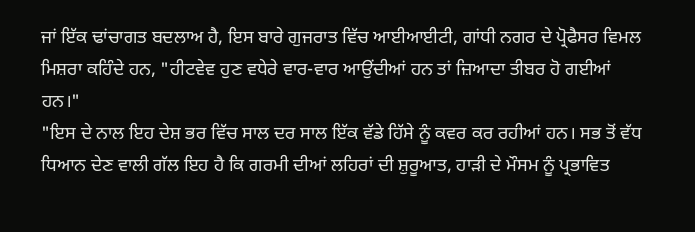ਜਾਂ ਇੱਕ ਢਾਂਚਾਗਤ ਬਦਲਾਅ ਹੈ, ਇਸ ਬਾਰੇ ਗੁਜਰਾਤ ਵਿੱਚ ਆਈਆਈਟੀ, ਗਾਂਧੀ ਨਗਰ ਦੇ ਪ੍ਰੋਫੈਸਰ ਵਿਮਲ ਮਿਸ਼ਰਾ ਕਹਿੰਦੇ ਹਨ, "ਹੀਟਵੇਵ ਹੁਣ ਵਧੇਰੇ ਵਾਰ-ਵਾਰ ਆਉਂਦੀਆਂ ਹਨ ਤਾਂ ਜ਼ਿਆਦਾ ਤੀਬਰ ਹੋ ਗਈਆਂ ਹਨ।"
"ਇਸ ਦੇ ਨਾਲ ਇਹ ਦੇਸ਼ ਭਰ ਵਿੱਚ ਸਾਲ ਦਰ ਸਾਲ ਇੱਕ ਵੱਡੇ ਹਿੱਸੇ ਨੂੰ ਕਵਰ ਕਰ ਰਹੀਆਂ ਹਨ। ਸਭ ਤੋਂ ਵੱਧ ਧਿਆਨ ਦੇਣ ਵਾਲੀ ਗੱਲ ਇਹ ਹੈ ਕਿ ਗਰਮੀ ਦੀਆਂ ਲਹਿਰਾਂ ਦੀ ਸ਼ੁਰੂਆਤ, ਹਾੜੀ ਦੇ ਮੌਸਮ ਨੂੰ ਪ੍ਰਭਾਵਿਤ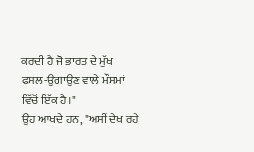ਕਰਦੀ ਹੈ ਜੋ ਭਾਰਤ ਦੇ ਮੁੱਖ ਫਸਲ-ਉਗਾਉਣ ਵਾਲੇ ਮੌਸਮਾਂ ਵਿੱਚੋਂ ਇੱਕ ਹੈ।"
ਉਹ ਆਖਦੇ ਹਨ, "ਅਸੀਂ ਦੇਖ ਰਹੇ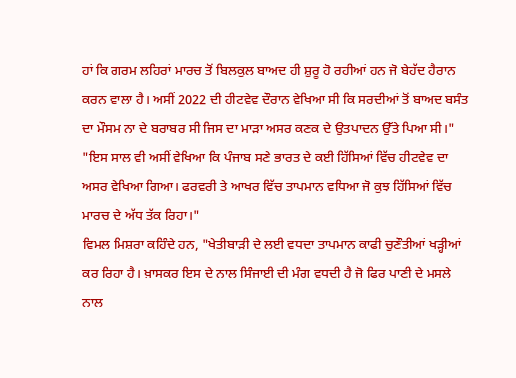ਹਾਂ ਕਿ ਗਰਮ ਲਹਿਰਾਂ ਮਾਰਚ ਤੋਂ ਬਿਲਕੁਲ ਬਾਅਦ ਹੀ ਸ਼ੁਰੂ ਹੋ ਰਹੀਆਂ ਹਨ ਜੋ ਬੇਹੱਦ ਹੈਰਾਨ ਕਰਨ ਵਾਲਾ ਹੈ। ਅਸੀਂ 2022 ਦੀ ਹੀਟਵੇਵ ਦੌਰਾਨ ਵੇਖਿਆ ਸੀ ਕਿ ਸਰਦੀਆਂ ਤੋਂ ਬਾਅਦ ਬਸੰਤ ਦਾ ਮੌਸਮ ਨਾ ਦੇ ਬਰਾਬਰ ਸੀ ਜਿਸ ਦਾ ਮਾੜਾ ਅਸਰ ਕਣਕ ਦੇ ਉਤਪਾਦਨ ਉੱਤੇ ਪਿਆ ਸੀ।"
"ਇਸ ਸਾਲ ਵੀ ਅਸੀਂ ਵੇਖਿਆ ਕਿ ਪੰਜਾਬ ਸਣੇ ਭਾਰਤ ਦੇ ਕਈ ਹਿੱਸਿਆਂ ਵਿੱਚ ਹੀਟਵੇਵ ਦਾ ਅਸਰ ਵੇਖਿਆ ਗਿਆ। ਫਰਵਰੀ ਤੇ ਆਖਰ ਵਿੱਚ ਤਾਪਮਾਨ ਵਧਿਆ ਜੋ ਕੁਝ ਹਿੱਸਿਆਂ ਵਿੱਚ ਮਾਰਚ ਦੇ ਅੱਧ ਤੱਕ ਰਿਹਾ।"
ਵਿਮਲ ਮਿਸ਼ਰਾ ਕਹਿੰਦੇ ਹਨ, "ਖੇਤੀਬਾੜੀ ਦੇ ਲਈ ਵਧਦਾ ਤਾਪਮਾਨ ਕਾਫੀ ਚੁਣੌਤੀਆਂ ਖੜ੍ਹੀਆਂ ਕਰ ਰਿਹਾ ਹੈ। ਖ਼ਾਸਕਰ ਇਸ ਦੇ ਨਾਲ ਸਿੰਜਾਈ ਦੀ ਮੰਗ ਵਧਦੀ ਹੈ ਜੋ ਫਿਰ ਪਾਣੀ ਦੇ ਮਸਲੇ ਨਾਲ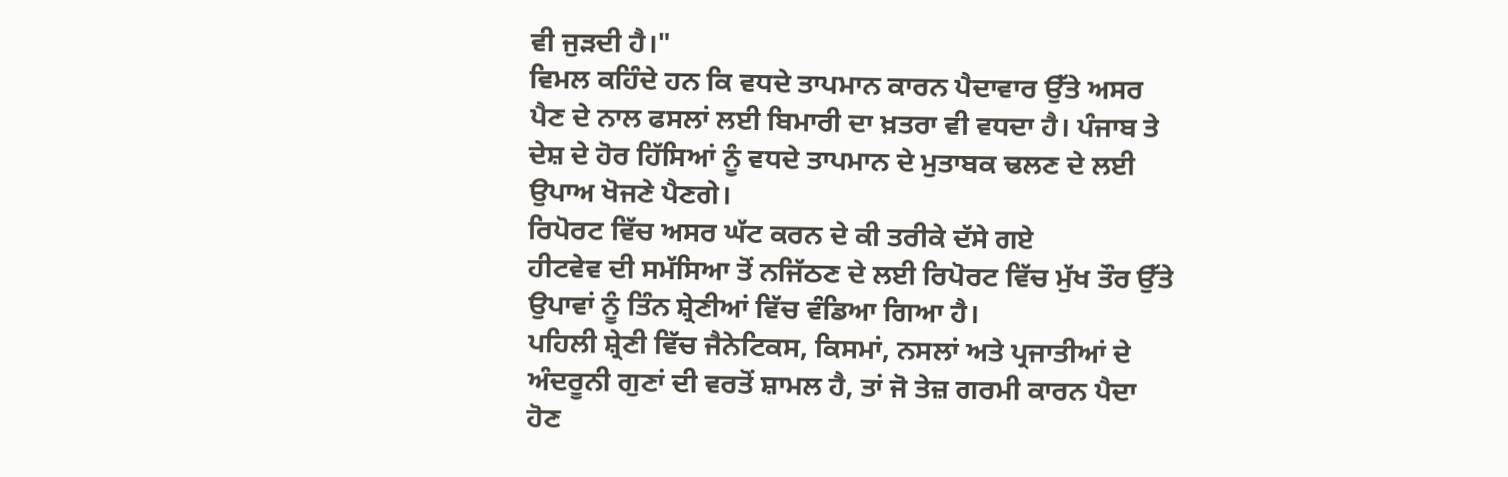ਵੀ ਜੁੜਦੀ ਹੈ।"
ਵਿਮਲ ਕਹਿੰਦੇ ਹਨ ਕਿ ਵਧਦੇ ਤਾਪਮਾਨ ਕਾਰਨ ਪੈਦਾਵਾਰ ਉੱਤੇ ਅਸਰ ਪੈਣ ਦੇ ਨਾਲ ਫਸਲਾਂ ਲਈ ਬਿਮਾਰੀ ਦਾ ਖ਼ਤਰਾ ਵੀ ਵਧਦਾ ਹੈ। ਪੰਜਾਬ ਤੇ ਦੇਸ਼ ਦੇ ਹੋਰ ਹਿੱਸਿਆਂ ਨੂੰ ਵਧਦੇ ਤਾਪਮਾਨ ਦੇ ਮੁਤਾਬਕ ਢਲਣ ਦੇ ਲਈ ਉਪਾਅ ਖੋਜਣੇ ਪੈਣਗੇ।
ਰਿਪੋਰਟ ਵਿੱਚ ਅਸਰ ਘੱਟ ਕਰਨ ਦੇ ਕੀ ਤਰੀਕੇ ਦੱਸੇ ਗਏ
ਹੀਟਵੇਵ ਦੀ ਸਮੱਸਿਆ ਤੋਂ ਨਜਿੱਠਣ ਦੇ ਲਈ ਰਿਪੋਰਟ ਵਿੱਚ ਮੁੱਖ ਤੌਰ ਉੱਤੇ ਉਪਾਵਾਂ ਨੂੰ ਤਿੰਨ ਸ਼੍ਰੇਣੀਆਂ ਵਿੱਚ ਵੰਡਿਆ ਗਿਆ ਹੈ।
ਪਹਿਲੀ ਸ਼੍ਰੇਣੀ ਵਿੱਚ ਜੈਨੇਟਿਕਸ, ਕਿਸਮਾਂ, ਨਸਲਾਂ ਅਤੇ ਪ੍ਰਜਾਤੀਆਂ ਦੇ ਅੰਦਰੂਨੀ ਗੁਣਾਂ ਦੀ ਵਰਤੋਂ ਸ਼ਾਮਲ ਹੈ, ਤਾਂ ਜੋ ਤੇਜ਼ ਗਰਮੀ ਕਾਰਨ ਪੈਦਾ ਹੋਣ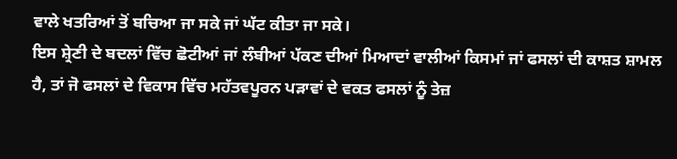ਵਾਲੇ ਖਤਰਿਆਂ ਤੋਂ ਬਚਿਆ ਜਾ ਸਕੇ ਜਾਂ ਘੱਟ ਕੀਤਾ ਜਾ ਸਕੇ।
ਇਸ ਸ਼੍ਰੇਣੀ ਦੇ ਬਦਲਾਂ ਵਿੱਚ ਛੋਟੀਆਂ ਜਾਂ ਲੰਬੀਆਂ ਪੱਕਣ ਦੀਆਂ ਮਿਆਦਾਂ ਵਾਲੀਆਂ ਕਿਸਮਾਂ ਜਾਂ ਫਸਲਾਂ ਦੀ ਕਾਸ਼ਤ ਸ਼ਾਮਲ ਹੈ, ਤਾਂ ਜੋ ਫਸਲਾਂ ਦੇ ਵਿਕਾਸ ਵਿੱਚ ਮਹੱਤਵਪੂਰਨ ਪੜਾਵਾਂ ਦੇ ਵਕਤ ਫਸਲਾਂ ਨੂੰ ਤੇਜ਼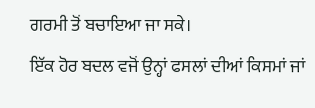ਗਰਮੀ ਤੋਂ ਬਚਾਇਆ ਜਾ ਸਕੇ।
ਇੱਕ ਹੋਰ ਬਦਲ ਵਜੋਂ ਉਨ੍ਹਾਂ ਫਸਲਾਂ ਦੀਆਂ ਕਿਸਮਾਂ ਜਾਂ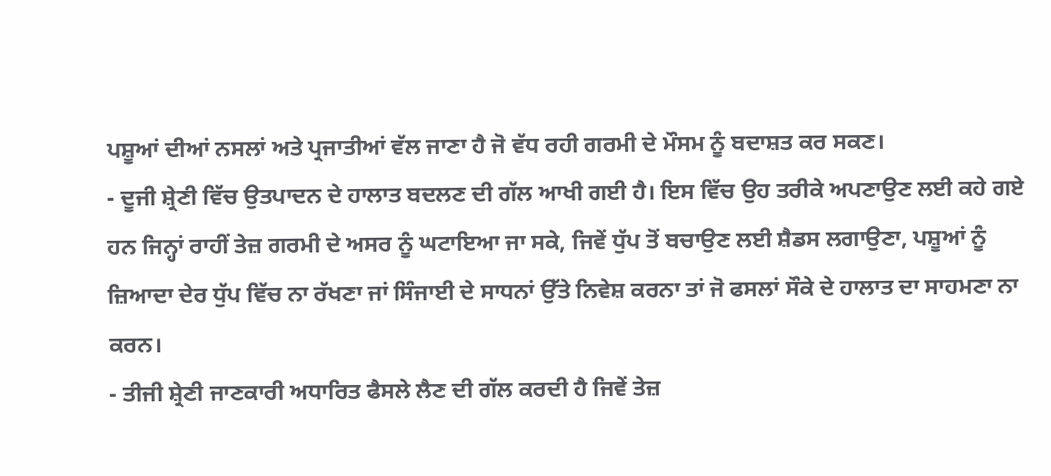ਪਸ਼ੂਆਂ ਦੀਆਂ ਨਸਲਾਂ ਅਤੇ ਪ੍ਰਜਾਤੀਆਂ ਵੱਲ ਜਾਣਾ ਹੈ ਜੋ ਵੱਧ ਰਹੀ ਗਰਮੀ ਦੇ ਮੌਸਮ ਨੂੰ ਬਦਾਸ਼ਤ ਕਰ ਸਕਣ।
- ਦੂਜੀ ਸ਼੍ਰੇਣੀ ਵਿੱਚ ਉਤਪਾਦਨ ਦੇ ਹਾਲਾਤ ਬਦਲਣ ਦੀ ਗੱਲ ਆਖੀ ਗਈ ਹੈ। ਇਸ ਵਿੱਚ ਉਹ ਤਰੀਕੇ ਅਪਣਾਉਣ ਲਈ ਕਹੇ ਗਏ ਹਨ ਜਿਨ੍ਹਾਂ ਰਾਹੀਂ ਤੇਜ਼ ਗਰਮੀ ਦੇ ਅਸਰ ਨੂੰ ਘਟਾਇਆ ਜਾ ਸਕੇ, ਜਿਵੇਂ ਧੁੱਪ ਤੋਂ ਬਚਾਉਣ ਲਈ ਸ਼ੈਡਸ ਲਗਾਉਣਾ, ਪਸ਼ੂਆਂ ਨੂੰ ਜ਼ਿਆਦਾ ਦੇਰ ਧੁੱਪ ਵਿੱਚ ਨਾ ਰੱਖਣਾ ਜਾਂ ਸਿੰਜਾਈ ਦੇ ਸਾਧਨਾਂ ਉੱਤੇ ਨਿਵੇਸ਼ ਕਰਨਾ ਤਾਂ ਜੋ ਫਸਲਾਂ ਸੌਕੇ ਦੇ ਹਾਲਾਤ ਦਾ ਸਾਹਮਣਾ ਨਾ ਕਰਨ।
- ਤੀਜੀ ਸ਼੍ਰੇਣੀ ਜਾਣਕਾਰੀ ਅਧਾਰਿਤ ਫੈਸਲੇ ਲੈਣ ਦੀ ਗੱਲ ਕਰਦੀ ਹੈ ਜਿਵੇਂ ਤੇਜ਼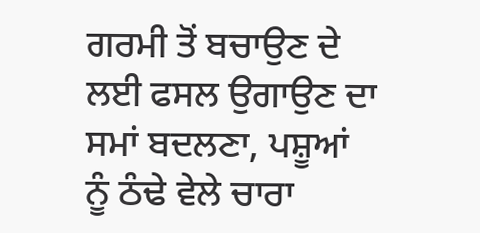ਗਰਮੀ ਤੋਂ ਬਚਾਉਣ ਦੇ ਲਈ ਫਸਲ ਉਗਾਉਣ ਦਾ ਸਮਾਂ ਬਦਲਣਾ, ਪਸ਼ੂਆਂ ਨੂੰ ਠੰਢੇ ਵੇਲੇ ਚਾਰਾ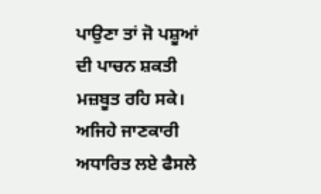ਪਾਉਣਾ ਤਾਂ ਜੋ ਪਸ਼ੂਆਂ ਦੀ ਪਾਚਨ ਸ਼ਕਤੀ ਮਜ਼ਬੂਤ ਰਹਿ ਸਕੇ। ਅਜਿਹੇ ਜਾਣਕਾਰੀ ਅਧਾਰਿਤ ਲਏ ਫੈਸਲੇ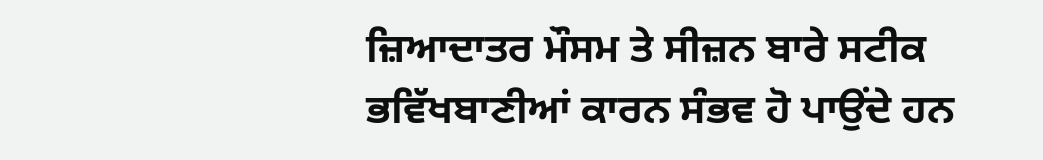ਜ਼ਿਆਦਾਤਰ ਮੌਸਮ ਤੇ ਸੀਜ਼ਨ ਬਾਰੇ ਸਟੀਕ ਭਵਿੱਖਬਾਣੀਆਂ ਕਾਰਨ ਸੰਭਵ ਹੋ ਪਾਉਂਦੇ ਹਨ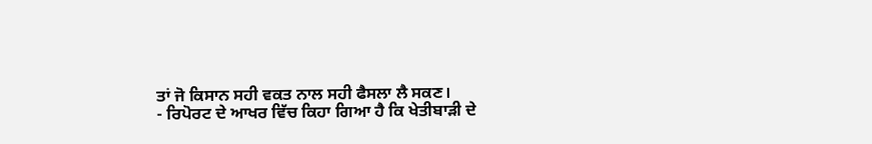ਤਾਂ ਜੋ ਕਿਸਾਨ ਸਹੀ ਵਕਤ ਨਾਲ ਸਹੀ ਫੈਸਲਾ ਲੈ ਸਕਣ।
- ਰਿਪੋਰਟ ਦੇ ਆਖਰ ਵਿੱਚ ਕਿਹਾ ਗਿਆ ਹੈ ਕਿ ਖੇਤੀਬਾੜੀ ਦੇ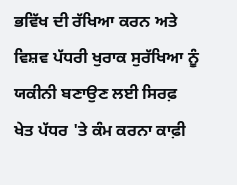ਭਵਿੱਖ ਦੀ ਰੱਖਿਆ ਕਰਨ ਅਤੇ ਵਿਸ਼ਵ ਪੱਧਰੀ ਖੁਰਾਕ ਸੁਰੱਖਿਆ ਨੂੰ ਯਕੀਨੀ ਬਣਾਉਣ ਲਈ ਸਿਰਫ਼ ਖੇਤ ਪੱਧਰ 'ਤੇ ਕੰਮ ਕਰਨਾ ਕਾਫ਼ੀ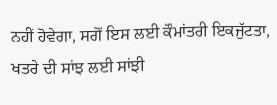ਨਹੀਂ ਹੋਵੇਗਾ, ਸਗੋਂ ਇਸ ਲਈ ਕੌਮਾਂਤਰੀ ਇਕਜੁੱਟਤਾ, ਖਤਰੇ ਦੀ ਸਾਂਝ ਲਈ ਸਾਂਝੀ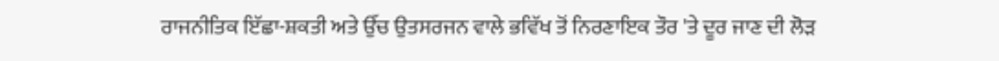ਰਾਜਨੀਤਿਕ ਇੱਛਾ-ਸ਼ਕਤੀ ਅਤੇ ਉੱਚ ਉਤਸਰਜਨ ਵਾਲੇ ਭਵਿੱਖ ਤੋਂ ਨਿਰਣਾਇਕ ਤੌਰ 'ਤੇ ਦੂਰ ਜਾਣ ਦੀ ਲੋੜ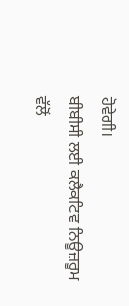ਹੋਵੇਗੀ।
ਬੀਬੀਸੀ ਲਈ ਕਲੈਕਟਿਵ ਨਿਊਜ਼ਰੂਮ ਵੱਲੋਂ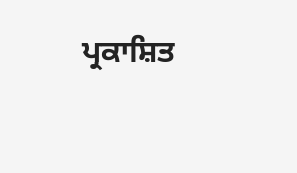ਪ੍ਰਕਾਸ਼ਿਤ